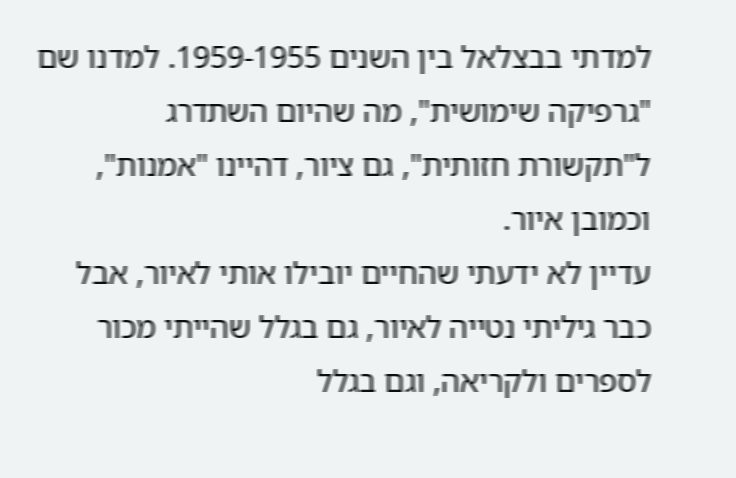למדתי בבצלאל בין השנים 1959-1955. למדנו שם "גרפיקה שימושית", מה שהיום השתדרג ל"תקשורת חזותית", גם ציור, דהיינו "אמנות", וכמובן איור.
עדיין לא ידעתי שהחיים יובילו אותי לאיור, אבל כבר גיליתי נטייה לאיור, גם בגלל שהייתי מכור לספרים ולקריאה, וגם בגלל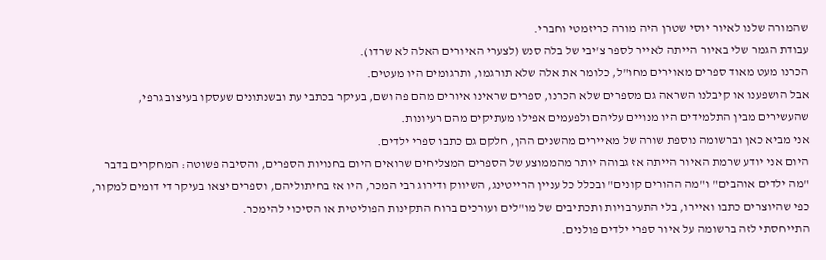שהמורה שלנו לאיור יוסי שטרן היה מורה כריזמטי וחברי.
עבודת הגמר שלי באיור הייתה לאייר לספר צ'יבי של בלה סנש (לצערי האיורים האלה לא שרדו).
הכרנו מעט מאוד ספרים מאוירים מחו"ל, כלומר את אלה שלא תורגמו, ותרגומים היו מעטים.
אבל הושפענו או קיבלנו השראה גם מספרים שלא הכרנו, ספרים שראינו איורים מהם פה ושם, בעיקר בכתבי עת ובשנתונים שעסקו בעיצוב גרפי, שהעשירים מבין התלמידים היו מנויים עליהם ולפעמים אפילו מעתיקים מהם רעיונות.
אני מביא כאן וברשומה נוספת שורה של מאיירים מהשנים ההן, חלקם גם כתבו ספרי ילדים.
היום אני יודע שרמת האיור הייתה אז גבוהה יותר מהממוצע של הספרים המצליחים שרואים היום בחנויות הספרים, והסיבה פשוטה: המחקרים בדבר "מה ילדים אוהבים" ו"מה ההורים קונים" ובכלל כל עניין הרייטינג, השיווק ודירוג רבי המכר, היו אז בחיתוליהם, וספרים יצאו בעיקר די דומים למקור, כפי שהיוצרים כתבו ואיירו, בלי התערבויות ותכתיבים של מו"לים ועורכים ברוח התקינות הפוליטית או הסיכוי להימכר.
התייחסתי לזה ברשומה על איור ספרי ילדים פולנים.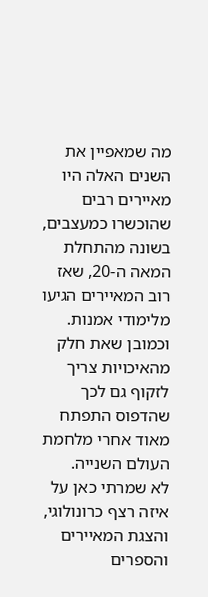מה שמאפיין את השנים האלה היו מאיירים רבים שהוכשרו כמעצבים, בשונה מהתחלת המאה ה-20, שאז רוב המאיירים הגיעו מלימודי אמנות. וכמובן שאת חלק מהאיכויות צריך לזקוף גם לכך שהדפוס התפתח מאוד אחרי מלחמת העולם השנייה.
לא שמרתי כאן על איזה רצף כרונולוגי, והצגת המאיירים והספרים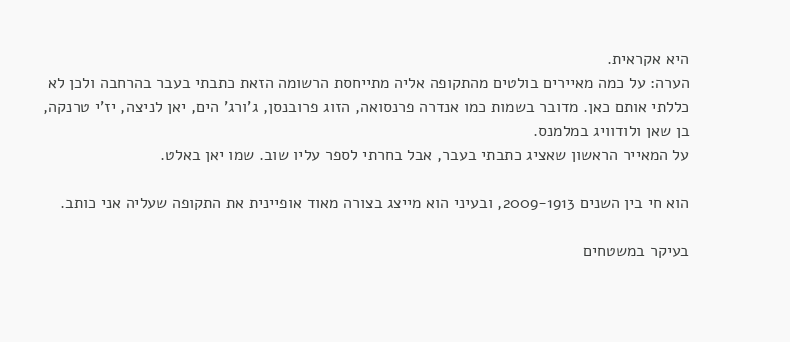היא אקראית.
הערה: על כמה מאיירים בולטים מהתקופה אליה מתייחסת הרשומה הזאת כתבתי בעבר בהרחבה ולכן לא כללתי אותם כאן. מדובר בשמות כמו אנדרה פרנסואה, הזוג פרובנסן, ג'ורג' הים, יאן לניצה, יז'י טרנקה, בן שאן ולודוויג במלמנס.
על המאייר הראשון שאציג כתבתי בעבר, אבל בחרתי לספר עליו שוב. שמו יאן באלט.

הוא חי בין השנים 2009-1913, ובעיני הוא מייצג בצורה מאוד אופיינית את התקופה שעליה אני כותב.

בעיקר במשטחים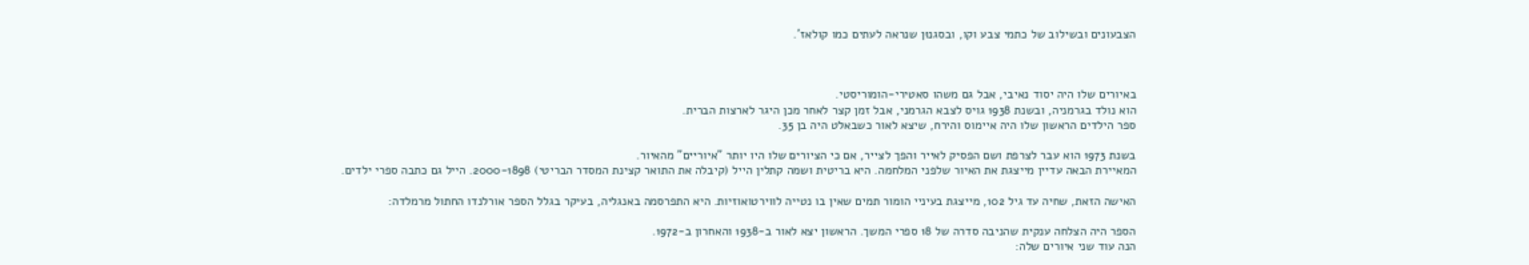הצבעונים ובשילוב של כתמי צבע וקו, ובסגנוּן שנראה לעתים כמו קולאז'.



באיורים שלו היה יסוד נאיבי, אבל גם משהו סאטירי-הומוריסטי.
הוא נולד בגרמניה, ובשנת 1938 גויס לצבא הגרמני, אבל זמן קצר לאחר מכן היגר לארצות הברית.
ספר הילדים הראשון שלו היה איימוס והירח, שיצא לאור כשבאלט היה בן 35.

בשנת 1973 הוא עבר לצרפת ושם הפסיק לאייר והפך לצייר, אם כי הציורים שלו היו יותר "איוריים" מהאיור.
המאיירת הבאה עדיין מייצגת את האיור שלפני המלחמה. היא בריטית ושמה קתלין הייל (קיבלה את התואר קצינת המסדר הבריטי) 2000-1898. הייל גם כתבה ספרי ילדים.

האישה הזאת, שחיה עד גיל 102, מייצגת בעיניי הומור תמים שאין בו נטייה לווירטואוזיות. היא התפרסמה באנגליה, בעיקר בגלל הספר אורלנדו החתול מרמלדה:

הספר היה הצלחה ענקית שהניבה סדרה של 18 ספרי המשך. הראשון יצא לאור ב-1938 והאחרון ב-1972.
הנה עוד שני איורים שלה: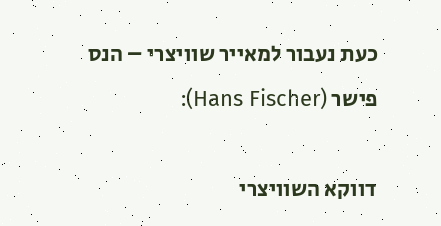כעת נעבור למאייר שוויצרי – הנס פישר (Hans Fischer):

דווקא השוויצרי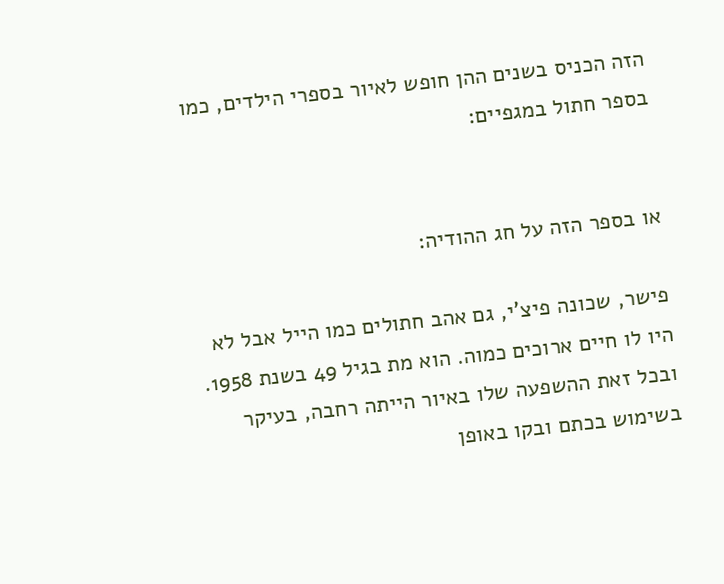הזה הכניס בשנים ההן חופש לאיור בספרי הילדים, כמו בספר חתול במגפיים:


או בספר הזה על חג ההודיה:

פישר, שכונה פיצ'י, גם אהב חתולים כמו הייל אבל לא היו לו חיים ארוכים כמוה. הוא מת בגיל 49 בשנת 1958. ובכל זאת ההשפעה שלו באיור הייתה רחבה, בעיקר בשימוש בכתם ובקו באופן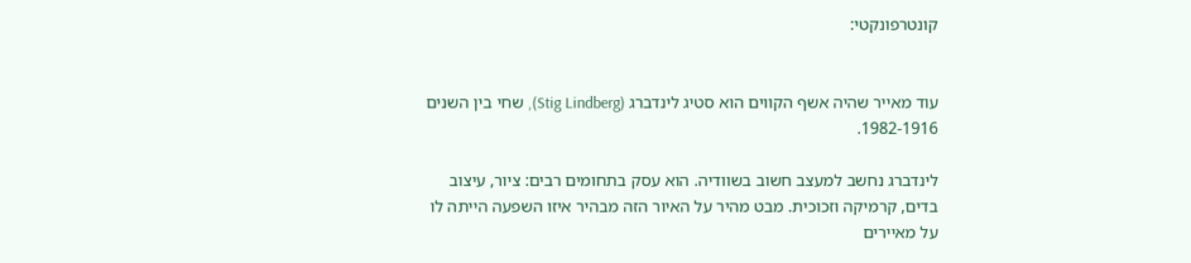קונטרפונקטי:


עוד מאייר שהיה אשף הקווים הוא סטיג לינדברג (Stig Lindberg), שחי בין השנים 1982-1916.

לינדברג נחשב למעצב חשוב בשוודיה. הוא עסק בתחומים רבים: ציור, עיצוב בדים, קרמיקה וזכוכית. מבט מהיר על האיור הזה מבהיר איזו השפעה הייתה לו על מאיירים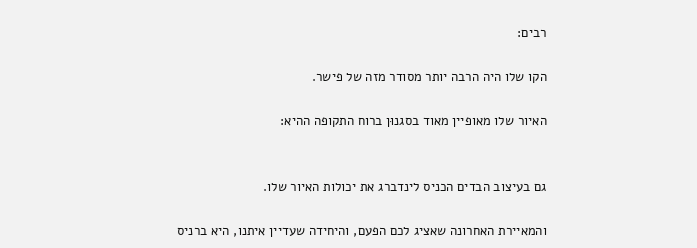רבים:

הקו שלו היה הרבה יותר מסודר מזה של פישר.

האיור שלו מאופיין מאוד בסגנוּן ברוח התקופה ההיא:


גם בעיצוב הבדים הכניס לינדברג את יכולות האיור שלו.

והמאיירת האחרונה שאציג לכם הפעם, והיחידה שעדיין איתנו, היא ברניס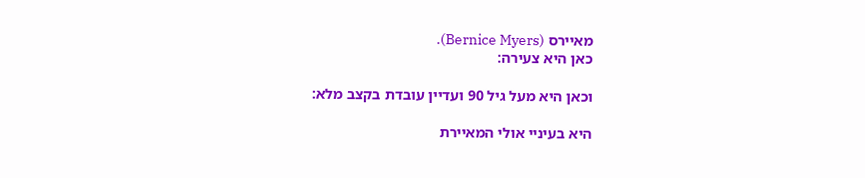מאיירס (Bernice Myers).
כאן היא צעירה:

וכאן היא מעל גיל 90 ועדיין עובדת בקצב מלא:

היא בעיניי אולי המאיירת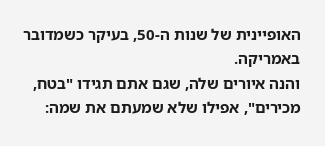האופיינית של שנות ה-50, בעיקר כשמדובר באמריקה.
והנה איורים שלה, שגם אתם תגידו "בטח, מכירים", אפילו שלא שמעתם את שמה: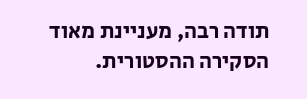תודה רבה, מעניינת מאוד הסקירה ההסטורית.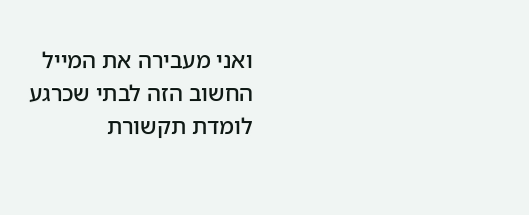ואני מעבירה את המייל החשוב הזה לבתי שכרגע לומדת תקשורת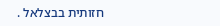חזותית בבצלאל .